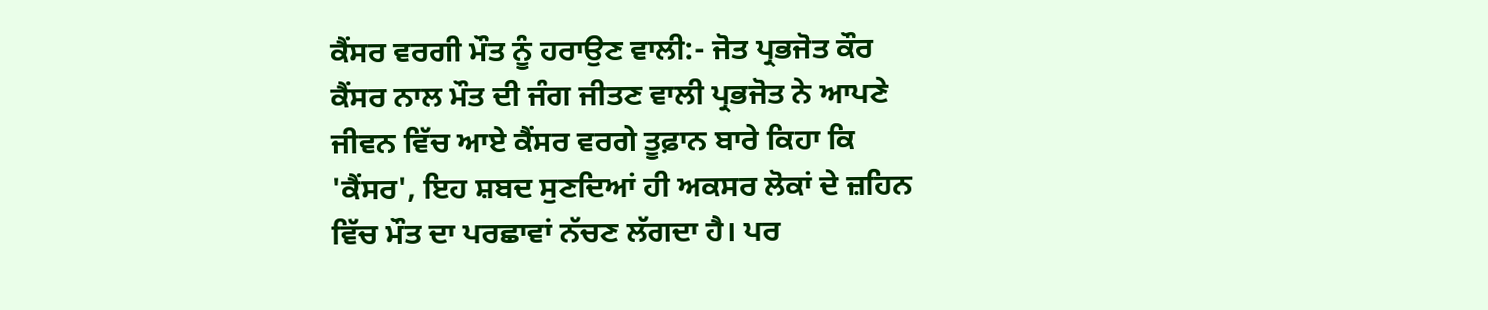ਕੈਂਸਰ ਵਰਗੀ ਮੌਤ ਨੂੰ ਹਰਾਉਣ ਵਾਲੀ:- ਜੋਤ ਪ੍ਰਭਜੋਤ ਕੌਰ
ਕੈਂਸਰ ਨਾਲ ਮੌਤ ਦੀ ਜੰਗ ਜੀਤਣ ਵਾਲੀ ਪ੍ਰਭਜੋਤ ਨੇ ਆਪਣੇ ਜੀਵਨ ਵਿੱਚ ਆਏ ਕੈਂਸਰ ਵਰਗੇ ਤੂਫ਼ਾਨ ਬਾਰੇ ਕਿਹਾ ਕਿ 'ਕੈਂਸਰ', ਇਹ ਸ਼ਬਦ ਸੁਣਦਿਆਂ ਹੀ ਅਕਸਰ ਲੋਕਾਂ ਦੇ ਜ਼ਹਿਨ ਵਿੱਚ ਮੌਤ ਦਾ ਪਰਛਾਵਾਂ ਨੱਚਣ ਲੱਗਦਾ ਹੈ। ਪਰ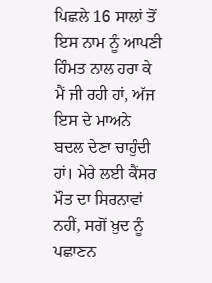ਪਿਛਲੇ 16 ਸਾਲਾਂ ਤੋਂ ਇਸ ਨਾਮ ਨੂੰ ਆਪਣੀ ਹਿੰਮਤ ਨਾਲ ਹਰਾ ਕੇ ਮੈਂ ਜੀ ਰਹੀ ਹਾਂ, ਅੱਜ ਇਸ ਦੇ ਮਾਅਨੇ ਬਦਲ ਦੇਣਾ ਚਾਹੁੰਦੀ ਹਾਂ। ਮੇਰੇ ਲਈ ਕੈਂਸਰ ਮੌਤ ਦਾ ਸਿਰਨਾਵਾਂ ਨਹੀਂ, ਸਗੋਂ ਖ਼ੁਦ ਨੂੰ ਪਛਾਣਨ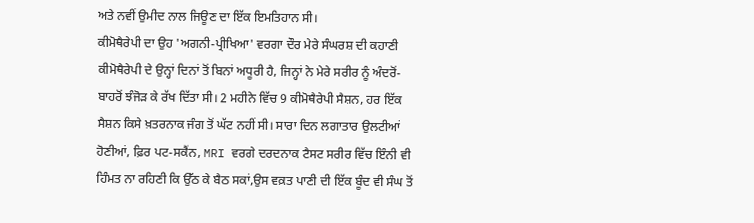ਅਤੇ ਨਵੀਂ ਉਮੀਦ ਨਾਲ ਜਿਊਣ ਦਾ ਇੱਕ ਇਮਤਿਹਾਨ ਸੀ।
ਕੀਮੋਥੈਰੇਪੀ ਦਾ ਉਹ 'ਅਗਨੀ-ਪ੍ਰੀਖਿਆ' ਵਰਗਾ ਦੌਰ ਮੇਰੇ ਸੰਘਰਸ਼ ਦੀ ਕਹਾਣੀ ਕੀਮੋਥੈਰੇਪੀ ਦੇ ਉਨ੍ਹਾਂ ਦਿਨਾਂ ਤੋਂ ਬਿਨਾਂ ਅਧੂਰੀ ਹੈ, ਜਿਨ੍ਹਾਂ ਨੇ ਮੇਰੇ ਸਰੀਰ ਨੂੰ ਅੰਦਰੋਂ-ਬਾਹਰੋਂ ਝੰਜੋੜ ਕੇ ਰੱਖ ਦਿੱਤਾ ਸੀ। 2 ਮਹੀਨੇ ਵਿੱਚ 9 ਕੀਮੋਥੈਰੇਪੀ ਸੈਸ਼ਨ, ਹਰ ਇੱਕ ਸੈਸ਼ਨ ਕਿਸੇ ਖ਼ਤਰਨਾਕ ਜੰਗ ਤੋਂ ਘੱਟ ਨਹੀਂ ਸੀ। ਸਾਰਾ ਦਿਨ ਲਗਾਤਾਰ ਉਲਟੀਆਂ ਹੋਣੀਆਂ, ਫ਼ਿਰ ਪਟ-ਸਕੈਂਨ, MRI ਵਰਗੇ ਦਰਦਨਾਕ ਟੈਸਟ ਸਰੀਰ ਵਿੱਚ ਇੰਨੀ ਵੀ ਹਿੰਮਤ ਨਾ ਰਹਿਣੀ ਕਿ ਉੱਠ ਕੇ ਬੈਠ ਸਕਾਂ,ਉਸ ਵਕ਼ਤ ਪਾਣੀ ਦੀ ਇੱਕ ਬੂੰਦ ਵੀ ਸੰਘ ਤੋਂ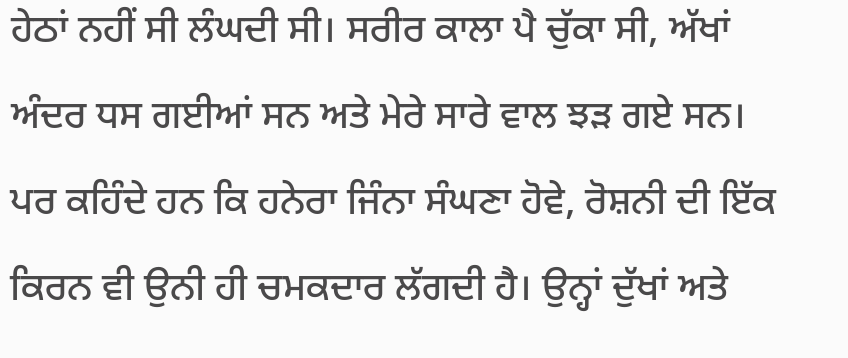ਹੇਠਾਂ ਨਹੀਂ ਸੀ ਲੰਘਦੀ ਸੀ। ਸਰੀਰ ਕਾਲਾ ਪੈ ਚੁੱਕਾ ਸੀ, ਅੱਖਾਂ ਅੰਦਰ ਧਸ ਗਈਆਂ ਸਨ ਅਤੇ ਮੇਰੇ ਸਾਰੇ ਵਾਲ ਝੜ ਗਏ ਸਨ।
ਪਰ ਕਹਿੰਦੇ ਹਨ ਕਿ ਹਨੇਰਾ ਜਿੰਨਾ ਸੰਘਣਾ ਹੋਵੇ, ਰੋਸ਼ਨੀ ਦੀ ਇੱਕ ਕਿਰਨ ਵੀ ਉਨੀ ਹੀ ਚਮਕਦਾਰ ਲੱਗਦੀ ਹੈ। ਉਨ੍ਹਾਂ ਦੁੱਖਾਂ ਅਤੇ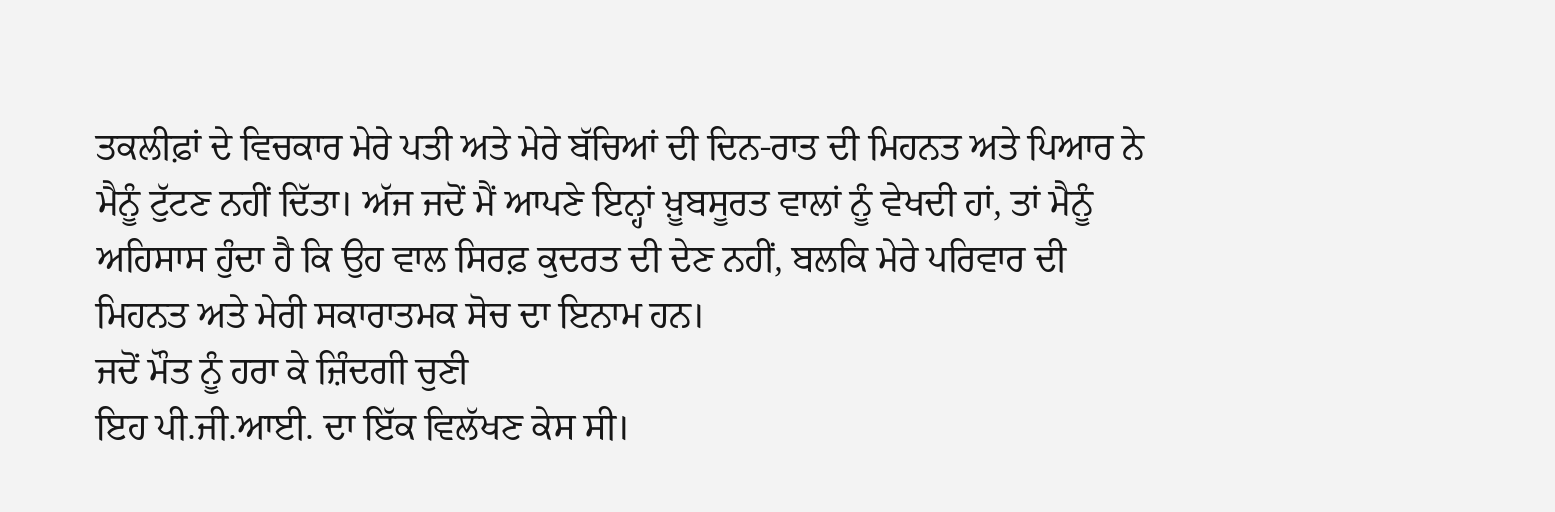ਤਕਲੀਫ਼ਾਂ ਦੇ ਵਿਚਕਾਰ ਮੇਰੇ ਪਤੀ ਅਤੇ ਮੇਰੇ ਬੱਚਿਆਂ ਦੀ ਦਿਨ-ਰਾਤ ਦੀ ਮਿਹਨਤ ਅਤੇ ਪਿਆਰ ਨੇ ਮੈਨੂੰ ਟੁੱਟਣ ਨਹੀਂ ਦਿੱਤਾ। ਅੱਜ ਜਦੋਂ ਮੈਂ ਆਪਣੇ ਇਨ੍ਹਾਂ ਖ਼ੂਬਸੂਰਤ ਵਾਲਾਂ ਨੂੰ ਵੇਖਦੀ ਹਾਂ, ਤਾਂ ਮੈਨੂੰ ਅਹਿਸਾਸ ਹੁੰਦਾ ਹੈ ਕਿ ਉਹ ਵਾਲ ਸਿਰਫ਼ ਕੁਦਰਤ ਦੀ ਦੇਣ ਨਹੀਂ, ਬਲਕਿ ਮੇਰੇ ਪਰਿਵਾਰ ਦੀ ਮਿਹਨਤ ਅਤੇ ਮੇਰੀ ਸਕਾਰਾਤਮਕ ਸੋਚ ਦਾ ਇਨਾਮ ਹਨ।
ਜਦੋਂ ਮੌਤ ਨੂੰ ਹਰਾ ਕੇ ਜ਼ਿੰਦਗੀ ਚੁਣੀ
ਇਹ ਪੀ.ਜੀ.ਆਈ. ਦਾ ਇੱਕ ਵਿਲੱਖਣ ਕੇਸ ਸੀ।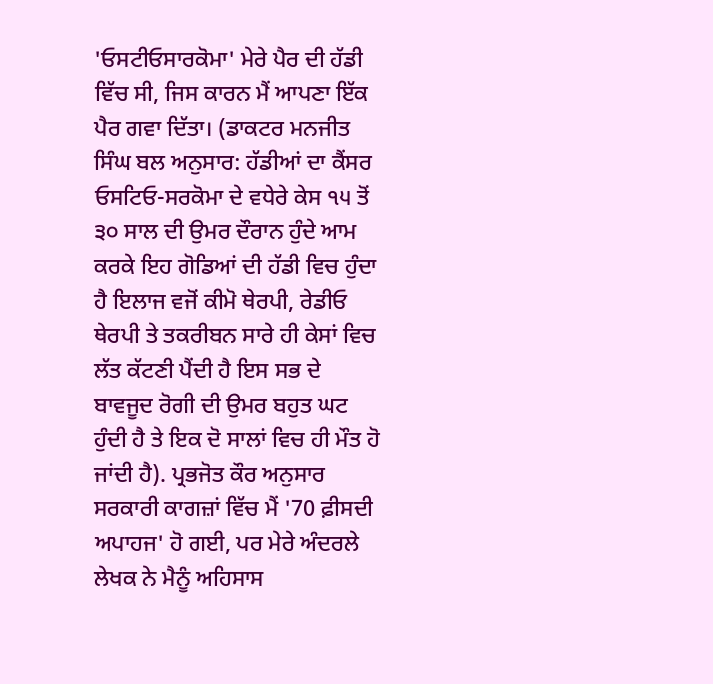'ਓਸਟੀਓਸਾਰਕੋਮਾ' ਮੇਰੇ ਪੈਰ ਦੀ ਹੱਡੀ ਵਿੱਚ ਸੀ, ਜਿਸ ਕਾਰਨ ਮੈਂ ਆਪਣਾ ਇੱਕ ਪੈਰ ਗਵਾ ਦਿੱਤਾ। (ਡਾਕਟਰ ਮਨਜੀਤ ਸਿੰਘ ਬਲ ਅਨੁਸਾਰ: ਹੱਡੀਆਂ ਦਾ ਕੈਂਸਰ ਓਸਟਿਓ-ਸਰਕੋਮਾ ਦੇ ਵਧੇਰੇ ਕੇਸ ੧੫ ਤੋਂ ੩੦ ਸਾਲ ਦੀ ਉਮਰ ਦੌਰਾਨ ਹੁੰਦੇ ਆਮ ਕਰਕੇ ਇਹ ਗੋਡਿਆਂ ਦੀ ਹੱਡੀ ਵਿਚ ਹੁੰਦਾ ਹੈ ਇਲਾਜ ਵਜੋਂ ਕੀਮੋ ਥੇਰਪੀ, ਰੇਡੀਓ ਥੇਰਪੀ ਤੇ ਤਕਰੀਬਨ ਸਾਰੇ ਹੀ ਕੇਸਾਂ ਵਿਚ ਲੱਤ ਕੱਟਣੀ ਪੈਂਦੀ ਹੈ ਇਸ ਸਭ ਦੇ ਬਾਵਜੂਦ ਰੋਗੀ ਦੀ ਉਮਰ ਬਹੁਤ ਘਟ ਹੁੰਦੀ ਹੈ ਤੇ ਇਕ ਦੋ ਸਾਲਾਂ ਵਿਚ ਹੀ ਮੌਤ ਹੋ ਜਾਂਦੀ ਹੈ). ਪ੍ਰਭਜੋਤ ਕੌਰ ਅਨੁਸਾਰ ਸਰਕਾਰੀ ਕਾਗਜ਼ਾਂ ਵਿੱਚ ਮੈਂ '70 ਫ਼ੀਸਦੀ ਅਪਾਹਜ' ਹੋ ਗਈ, ਪਰ ਮੇਰੇ ਅੰਦਰਲੇ ਲੇਖਕ ਨੇ ਮੈਨੂੰ ਅਹਿਸਾਸ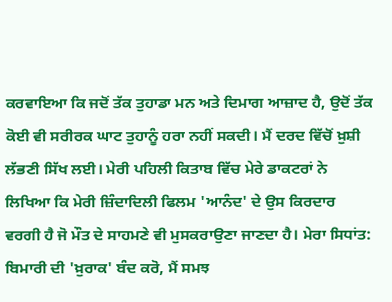ਕਰਵਾਇਆ ਕਿ ਜਦੋਂ ਤੱਕ ਤੁਹਾਡਾ ਮਨ ਅਤੇ ਦਿਮਾਗ ਆਜ਼ਾਦ ਹੈ, ਉਦੋਂ ਤੱਕ ਕੋਈ ਵੀ ਸਰੀਰਕ ਘਾਟ ਤੁਹਾਨੂੰ ਹਰਾ ਨਹੀਂ ਸਕਦੀ। ਮੈਂ ਦਰਦ ਵਿੱਚੋਂ ਖ਼ੁਸ਼ੀ ਲੱਭਣੀ ਸਿੱਖ ਲਈ। ਮੇਰੀ ਪਹਿਲੀ ਕਿਤਾਬ ਵਿੱਚ ਮੇਰੇ ਡਾਕਟਰਾਂ ਨੇ ਲਿਖਿਆ ਕਿ ਮੇਰੀ ਜ਼ਿੰਦਾਦਿਲੀ ਫਿਲਮ 'ਆਨੰਦ' ਦੇ ਉਸ ਕਿਰਦਾਰ ਵਰਗੀ ਹੈ ਜੋ ਮੌਤ ਦੇ ਸਾਹਮਣੇ ਵੀ ਮੁਸਕਰਾਉਣਾ ਜਾਣਦਾ ਹੈ। ਮੇਰਾ ਸਿਧਾਂਤ: ਬਿਮਾਰੀ ਦੀ 'ਖ਼ੁਰਾਕ' ਬੰਦ ਕਰੋ, ਮੈਂ ਸਮਝ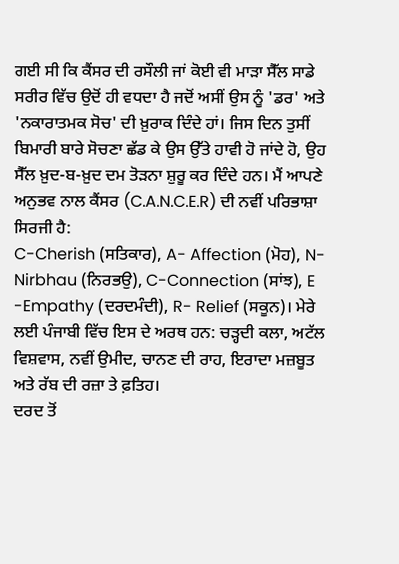ਗਈ ਸੀ ਕਿ ਕੈਂਸਰ ਦੀ ਰਸੌਲੀ ਜਾਂ ਕੋਈ ਵੀ ਮਾੜਾ ਸੈੱਲ ਸਾਡੇ ਸਰੀਰ ਵਿੱਚ ਉਦੋਂ ਹੀ ਵਧਦਾ ਹੈ ਜਦੋਂ ਅਸੀਂ ਉਸ ਨੂੰ 'ਡਰ' ਅਤੇ 'ਨਕਾਰਾਤਮਕ ਸੋਚ' ਦੀ ਖ਼ੁਰਾਕ ਦਿੰਦੇ ਹਾਂ। ਜਿਸ ਦਿਨ ਤੁਸੀਂ ਬਿਮਾਰੀ ਬਾਰੇ ਸੋਚਣਾ ਛੱਡ ਕੇ ਉਸ ਉੱਤੇ ਹਾਵੀ ਹੋ ਜਾਂਦੇ ਹੋ, ਉਹ ਸੈੱਲ ਖ਼ੁਦ-ਬ-ਖ਼ੁਦ ਦਮ ਤੋੜਨਾ ਸ਼ੁਰੂ ਕਰ ਦਿੰਦੇ ਹਨ। ਮੈਂ ਆਪਣੇ ਅਨੁਭਵ ਨਾਲ ਕੈਂਸਰ (C.A.N.C.E.R) ਦੀ ਨਵੀਂ ਪਰਿਭਾਸ਼ਾ ਸਿਰਜੀ ਹੈ:
C-Cherish (ਸਤਿਕਾਰ), A- Affection (ਮੋਹ), N-Nirbhau (ਨਿਰਭਉ), C-Connection (ਸਾਂਝ), E -Empathy (ਦਰਦਮੰਦੀ), R- Relief (ਸਕੂਨ)। ਮੇਰੇ ਲਈ ਪੰਜਾਬੀ ਵਿੱਚ ਇਸ ਦੇ ਅਰਥ ਹਨ: ਚੜ੍ਹਦੀ ਕਲਾ, ਅਟੱਲ ਵਿਸ਼ਵਾਸ, ਨਵੀਂ ਉਮੀਦ, ਚਾਨਣ ਦੀ ਰਾਹ, ਇਰਾਦਾ ਮਜ਼ਬੂਤ ਅਤੇ ਰੱਬ ਦੀ ਰਜ਼ਾ ਤੇ ਫ਼ਤਿਹ।
ਦਰਦ ਤੋਂ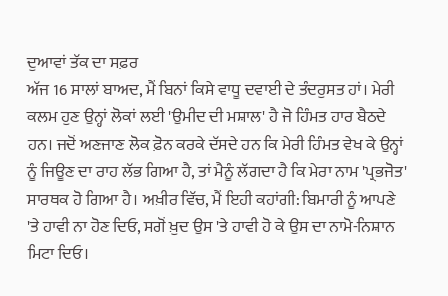ਦੁਆਵਾਂ ਤੱਕ ਦਾ ਸਫ਼ਰ
ਅੱਜ 16 ਸਾਲਾਂ ਬਾਅਦ, ਮੈਂ ਬਿਨਾਂ ਕਿਸੇ ਵਾਧੂ ਦਵਾਈ ਦੇ ਤੰਦਰੁਸਤ ਹਾਂ। ਮੇਰੀ ਕਲਮ ਹੁਣ ਉਨ੍ਹਾਂ ਲੋਕਾਂ ਲਈ 'ਉਮੀਦ ਦੀ ਮਸ਼ਾਲ' ਹੈ ਜੋ ਹਿੰਮਤ ਹਾਰ ਬੈਠਦੇ ਹਨ। ਜਦੋਂ ਅਣਜਾਣ ਲੋਕ ਫ਼ੋਨ ਕਰਕੇ ਦੱਸਦੇ ਹਨ ਕਿ ਮੇਰੀ ਹਿੰਮਤ ਵੇਖ ਕੇ ਉਨ੍ਹਾਂ ਨੂੰ ਜਿਊਣ ਦਾ ਰਾਹ ਲੱਭ ਗਿਆ ਹੈ, ਤਾਂ ਮੈਨੂੰ ਲੱਗਦਾ ਹੈ ਕਿ ਮੇਰਾ ਨਾਮ 'ਪ੍ਰਭਜੋਤ' ਸਾਰਥਕ ਹੋ ਗਿਆ ਹੈ। ਅਖ਼ੀਰ ਵਿੱਚ, ਮੈਂ ਇਹੀ ਕਹਾਂਗੀ: ਬਿਮਾਰੀ ਨੂੰ ਆਪਣੇ 'ਤੇ ਹਾਵੀ ਨਾ ਹੋਣ ਦਿਓ, ਸਗੋਂ ਖ਼ੁਦ ਉਸ 'ਤੇ ਹਾਵੀ ਹੋ ਕੇ ਉਸ ਦਾ ਨਾਮੋ-ਨਿਸ਼ਾਨ ਮਿਟਾ ਦਿਓ।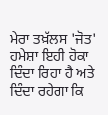ਮੇਰਾ ਤਖ਼ੱਲਸ 'ਜੋਤ' ਹਮੇਸ਼ਾ ਇਹੀ ਹੋਕਾ ਦਿੰਦਾ ਰਿਹਾ ਹੈ ਅਤੇ ਦਿੰਦਾ ਰਹੇਗਾ ਕਿ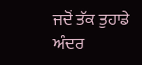ਜਦੋਂ ਤੱਕ ਤੁਹਾਡੇ ਅੰਦਰ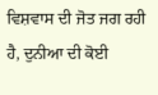ਵਿਸ਼ਵਾਸ ਦੀ ਜੋਤ ਜਗ ਰਹੀ ਹੈ, ਦੁਨੀਆ ਦੀ ਕੋਈ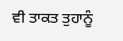ਵੀ ਤਾਕਤ ਤੁਹਾਨੂੰ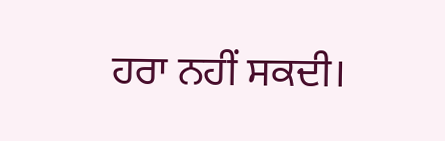ਹਰਾ ਨਹੀਂ ਸਕਦੀ।